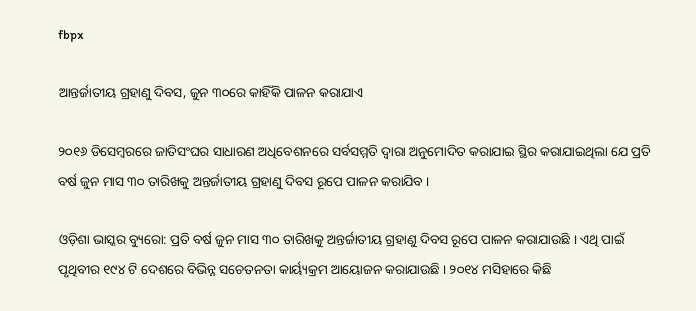fbpx

ଆନ୍ତର୍ଜାତୀୟ ଗ୍ରହାଣୁ ଦିବସ, ଜୁନ ୩୦ରେ କାହିଁକି ପାଳନ କରାଯାଏ

୨୦୧୬ ଡିସେମ୍ବରରେ ଜାତିସଂଘର ସାଧାରଣ ଅଧିବେଶନରେ ସର୍ବସମ୍ମତି ଦ୍ଵାରା ଅନୁମୋଦିତ କରାଯାଇ ସ୍ଥିର କରାଯାଇଥିଲା ଯେ ପ୍ରତି ବର୍ଷ ଜୁନ ମାସ ୩୦ ତାରିଖକୁ ଅନ୍ତର୍ଜାତୀୟ ଗ୍ରହାଣୁ ଦିବସ ରୂପେ ପାଳନ କରାଯିବ ।

ଓଡ଼ିଶା ଭାସ୍କର ବ୍ୟୁରୋ: ପ୍ରତି ବର୍ଷ ଜୁନ ମାସ ୩୦ ତାରିଖକୁ ଅନ୍ତର୍ଜାତୀୟ ଗ୍ରହାଣୁ ଦିବସ ରୂପେ ପାଳନ କରାଯାଉଛି । ଏଥି ପାଇଁ ପୃଥିବୀର ୧୯୪ ଟି ଦେଶରେ ବିଭିନ୍ନ ସଚେତନତା କାର୍ୟ୍ୟକ୍ରମ ଆୟୋଜନ କରାଯାଉଛି । ୨୦୧୪ ମସିହାରେ କିଛି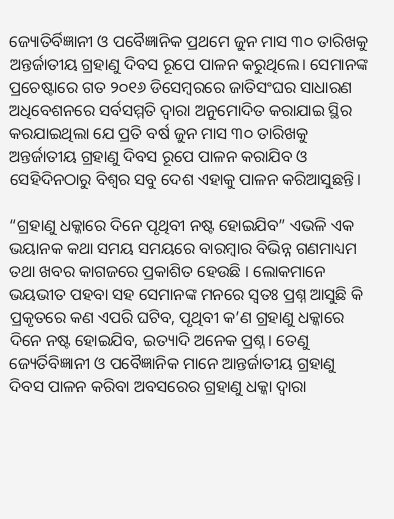ଜ୍ୟୋତିର୍ବିଜ୍ଞାନୀ ଓ ପବୈଜ୍ଞାନିକ ପ୍ରଥମେ ଜୁନ ମାସ ୩୦ ତାରିଖକୁ ଅନ୍ତର୍ଜାତୀୟ ଗ୍ରହାଣୁ ଦିବସ ରୂପେ ପାଳନ କରୁଥିଲେ। ସେମାନଙ୍କ ପ୍ରଚେଷ୍ଟାରେ ଗତ ୨୦୧୬ ଡିସେମ୍ବରରେ ଜାତିସଂଘର ସାଧାରଣ ଅଧିବେଶନରେ ସର୍ବସମ୍ମତି ଦ୍ଵାରା ଅନୁମୋଦିତ କରାଯାଇ ସ୍ଥିର କରଯାଇଥିଲା ଯେ ପ୍ରତି ବର୍ଷ ଜୁନ ମାସ ୩୦ ତାରିଖକୁ ଅନ୍ତର୍ଜାତୀୟ ଗ୍ରହାଣୁ ଦିବସ ରୂପେ ପାଳନ କରାଯିବ ଓ ସେହିଦିନଠାରୁ ବିଶ୍ଵର ସବୁ ଦେଶ ଏହାକୁ ପାଳନ କରିଆସୁଛନ୍ତି।

“ଗ୍ରହାଣୁ ଧକ୍କାରେ ଦିନେ ପୃଥିବୀ ନଷ୍ଟ ହୋଇଯିବ” ଏଭଳି ଏକ ଭୟାନକ କଥା ସମୟ ସମୟରେ ବାରମ୍ବାର ବିଭିନ୍ନ ଗଣମାଧ୍ୟମ ତଥା ଖବର କାଗଜରେ ପ୍ରକାଶିତ ହେଉଛି । ଲୋକମାନେ ଭୟଭୀତ ପହବା ସହ ସେମାନଙ୍କ ମନରେ ସ୍ଵତଃ ପ୍ରଶ୍ନ ଆସୁଛି କି ପ୍ରକୃତରେ କଣ ଏପରି ଘଟିବ, ପୃଥିବୀ କ’ଣ ଗ୍ରହାଣୁ ଧକ୍କାରେ ଦିନେ ନଷ୍ଟ ହୋଇଯିବ, ଇତ୍ୟାଦି ଅନେକ ପ୍ରଶ୍ନ। ତେଣୁ ଜ୍ୟେର୍ତିବିଜ୍ଞାନୀ ଓ ପବୈଜ୍ଞାନିକ ମାନେ ଆନ୍ତର୍ଜାତୀୟ ଗ୍ରହାଣୁ ଦିବସ ପାଳନ କରିବା ଅବସରେର ଗ୍ରହାଣୁ ଧକ୍କା ଦ୍ଵାରା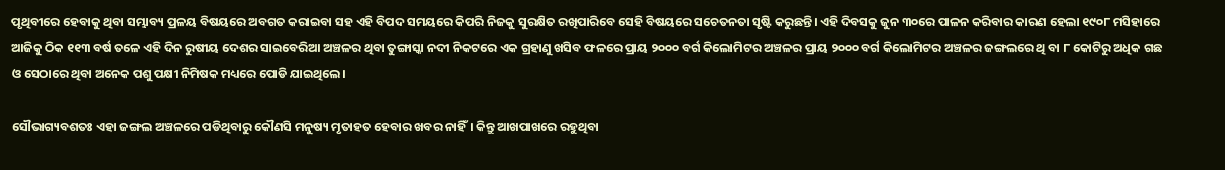ପୃଥିବୀରେ ହେବାକୁ ଥିବା ସମ୍ଭାବ୍ୟ ପ୍ରଳୟ ବିଷୟରେ ଅବଗତ କରାଇବା ସହ ଏହି ବିପଦ ସମୟରେ କିପରି ନିଜକୁ ସୁରକ୍ଷିତ ରଖିପାରିବେ ସେହି ବିଷୟରେ ସଚେତନତା ସୃଷ୍ଟି କରୁଛନ୍ତି। ଏହି ଦିବସକୁ ଜୁନ ୩୦ରେ ପାଳନ କରିବାର କାରଣ ହେଲା ୧୯୦୮ ମସିହାରେ ଆଜିକୁ ଠିକ ୧୧୩ ବର୍ଷ ତଳେ ଏହି ଦିନ ରୁଷୀୟ ଦେଶର ସାଇବେରିଆ ଅଞ୍ଚଳର ଥିବା ତୁଙ୍ଗାସ୍କା ନଦୀ ନିକଟରେ ଏକ ଗ୍ରହାଣୁ ଖସିବ ଫଳରେ ପ୍ରାୟ ୨୦୦୦ ବର୍ଗ କିଲୋମିଟର ଅଞ୍ଚଳର ପ୍ରାୟ ୨୦୦୦ ବର୍ଗ କିଲୋମିଟର ଅଞ୍ଚଳର ଜଙ୍ଗଲରେ ଥି ବା ୮ କୋଟିରୁ ଅଧିକ ଗଛ ଓ ସେଠାରେ ଥିବା ଅନେକ ପଶୁ ପକ୍ଷୀ ନିମିଷକ ମଧ୍ୟରେ ପୋଡି ଯାଇଥିଲେ।

ସୌଭାଗ୍ୟବଶତଃ ଏହା ଜଙ୍ଗଲ ଅଞ୍ଚଳରେ ପଡିଥିବାରୁ କୌଣସି ମନୁଷ୍ୟ ମୃତାହତ ହେବାର ଖବର ନାହିଁ। କିନ୍ତୁ ଆଖପାଖରେ ରହୁଥିବା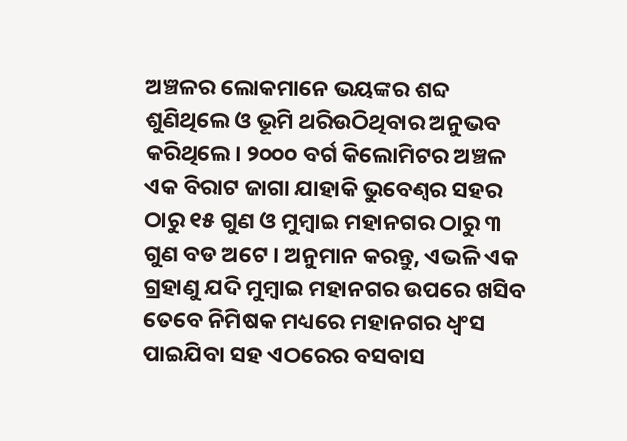ଅଞ୍ଚଳର ଲୋକମାନେ ଭୟଙ୍କର ଶବ୍ଦ ଶୁଣିଥିଲେ ଓ ଭୂମି ଥରିଉଠିଥିବାର ଅନୁଭବ କରିଥିଲେ। ୨୦୦୦ ବର୍ଗ କିଲୋମିଟର ଅଞ୍ଚଳ ଏକ ବିରାଟ ଜାଗା ଯାହାକି ଭୁବେଣ୍ଵର ସହର ଠାରୁ ୧୫ ଗୁଣ ଓ ମୁମ୍ବାଇ ମହାନଗର ଠାରୁ ୩ ଗୁଣ ବଡ ଅଟେ । ଅନୁମାନ କରନ୍ତୁ, ଏଭଳି ଏକ ଗ୍ରହାଣୁ ଯଦି ମୁମ୍ବାଇ ମହାନଗର ଉପରେ ଖସିବ ତେବେ ନିମିଷକ ମଧ୍ୟରେ ମହାନଗର ଧ୍ଵଂସ ପାଇଯିବା ସହ ଏଠରେର ବସବାସ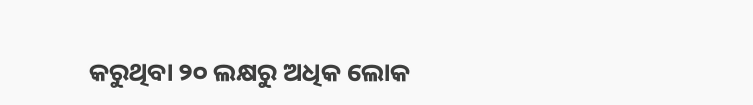କରୁଥିବା ୨୦ ଲକ୍ଷରୁ ଅଧିକ ଲୋକ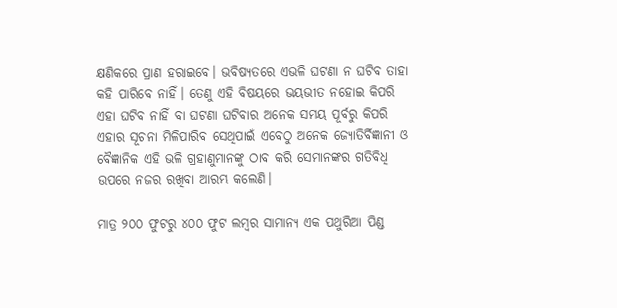କ୍ଷଣିକରେ ପ୍ରାଣ ହରାଇବେ। ଭବିଷ୍ୟତରେ ଏଭଳି ଘଟଣା ନ ଘଟିବ ତାହା କହି ପାରିବେ ନାହିଁ। ତେଣୁ ଏହି ବିଷୟରେ ଭୟଭୀତ ନହୋଇ କିପରି ଏହା ଘଟିବ ନାହିଁ ବା ଘଟଣା ଘଟିବାର ଅନେକ ସମୟ ପୂର୍ବରୁ କିପରି ଏହାର ସୂଚନା ମିଳିପାରିବ ସେଥିପାଇଁ ଏବେଠୁ ଅନେକ ଜ୍ୟୋତିର୍ବିଜ୍ଞାନୀ ଓ ବୈଜ୍ଞାନିକ ଏହି ଭଳି ଗ୍ରହାଣୁମାନଙ୍କୁ ଠାବ କରି ସେମାନଙ୍କର ଗତିବିଧି ଉପରେ ନଜର ରଖିବା ଆରମ୍ଭ କଲେଣି।

ମାତ୍ର ୨୦୦ ଫୁଟରୁ ୪୦୦ ଫୁଟ ଲମ୍ବର ସାମାନ୍ୟ ଏକ ପଥୁରିଆ ପିଣ୍ଡ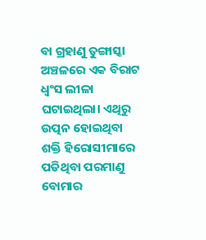ବା ଗ୍ରହାଣୁ ତୁଙ୍ଗାସ୍କା ଅଞ୍ଚଳରେ ଏକ ବିରାଟ ଧ୍ଵଂସ ଲୀଳା ଘଟାଇଥିଲା। ଏଥିରୁ ଉତ୍ପନ ହୋଇଥିବା ଶକ୍ତି ହିରୋସୀମାରେ ପଡିଥିବା ପରମାଣୁ ବୋମାର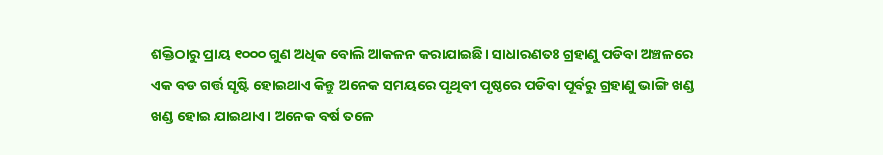ଶକ୍ତିଠାରୁ ପ୍ରାୟ ୧୦୦୦ ଗୁଣ ଅଧିକ ବୋଲି ଆକଳନ କରାଯାଇଛି। ସାଧାରଣତଃ ଗ୍ରହାଣୁ ପଡିବା ଅଞ୍ଚଳରେ ଏକ ବଡ ଗର୍ତ୍ତ ସୃଷ୍ଟି ହୋଇଥାଏ କିନ୍ତୁ ଅନେକ ସମୟରେ ପୃଥିବୀ ପୃଷ୍ଠରେ ପଡିବା ପୂର୍ବରୁ ଗ୍ରହାଣୁ ଭାଙ୍ଗି ଖଣ୍ଡ ଖଣ୍ଡ ହୋଇ ଯାଇଥାଏ। ଅନେକ ବର୍ଷ ତଳେ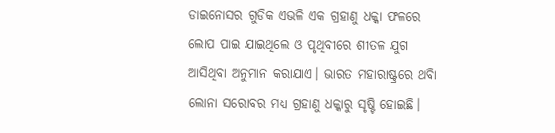ଡାଇନୋସର ଗୁଡିକ ଏଭଳି ଏକ ଗ୍ରହାଣୁ ଧକ୍କା ଫଳରେ ଲୋପ ପାଇ ଯାଇଥିଲେ ଓ ପୃଥିବୀରେ ଶୀତଳ ଯୁଗ ଆସିଥିବା ଅନୁମାନ କରାଯାଏ। ଭାରତ ମହାରାଷ୍ଟ୍ରରେ ଥବିା ଲୋନା ସରୋବର ମଧ୍ୟ ଗ୍ରହାଣୁ ଧକ୍କାରୁ ସୃଷ୍ଟି ହୋଇଛି।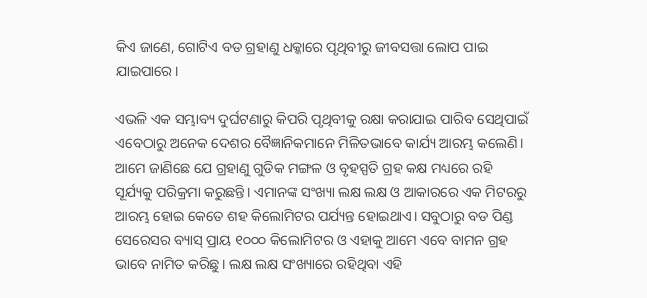କିଏ ଜାଣେ, ଗୋଟିଏ ବଡ ଗ୍ରହାଣୁ ଧକ୍କାରେ ପୃଥିବୀରୁ ଜୀବସତ୍ତା ଲୋପ ପାଇ ଯାଇପାରେ।

ଏଭଳି ଏକ ସମ୍ଭାବ୍ୟ ଦୁର୍ଘଟଣାରୁ କିପରି ପୃଥିବୀକୁ ରକ୍ଷା କରାଯାଇ ପାରିବ ସେଥିପାଇଁ ଏବେଠାରୁ ଅନେକ ଦେଶର ବୈଜ୍ଞାନିକମାନେ ମିଳିତଭାବେ କାର୍ଯ୍ୟ ଆରମ୍ଭ କଲେଣି। ଆମେ ଜାଣିଛେ ଯେ ଗ୍ରହାଣୁ ଗୁଡିକ ମଙ୍ଗଳ ଓ ବୃହସ୍ପତି ଗ୍ରହ କକ୍ଷ ମଧ୍ୟରେ ରହି ସୂର୍ଯ୍ୟକୁ ପରିକ୍ରମା କରୁଛନ୍ତି। ଏମାନଙ୍କ ସଂଖ୍ୟା ଲକ୍ଷ ଲକ୍ଷ ଓ ଆକାରରେ ଏକ ମିଟରରୁ ଆରମ୍ଭ ହୋଇ କେତେ ଶହ କିଲୋମିଟର ପର୍ଯ୍ୟନ୍ତ ହୋଇଥାଏ। ସବୁଠାରୁ ବଡ ପିଣ୍ଡ ସେରେସର ବ୍ୟାସ୍ ପ୍ରାୟ ୧୦୦୦ କିଲୋମିଟର ଓ ଏହାକୁ ଆମେ ଏବେ ବାମନ ଗ୍ରହ ଭାବେ ନାମିତ କରିଛୁ। ଲକ୍ଷ ଲକ୍ଷ ସଂଖ୍ୟାରେ ରହିଥିବା ଏହି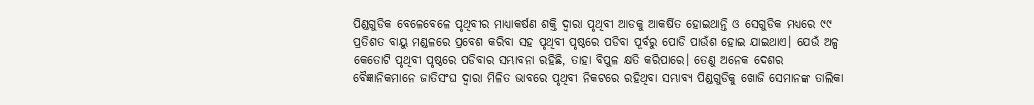ପିଣ୍ଡଗୁଡିକ ବେଳେବେଳେ ପୃଥିବୀର ମାଧ୍ୟାକର୍ଷଣ ଶକ୍ତି ଦ୍ଵାରା ପୃଥିବୀ ଆଡକୁ ଆକର୍ଷିତ ହୋଇଥାନ୍ତି ଓ ସେଗୁଡିକ ମଧ୍ୟରେ ୯୯ ପ୍ରତିଶତ ବାୟୁ ମଣ୍ଡଳରେ ପ୍ରବେଶ କରିବା ସହ ପୃଥିବୀ ପୃଷ୍ଠରେ ପଡିବା ପୂର୍ବରୁ ପୋଡି ପାଉଁଶ ହୋଇ ଯାଇଥାଏ। ଯେଉଁ ଅଳ୍ପ କେତୋଟି ପୃଥିବୀ ପୃଷ୍ଠରେ ପଡିବାର ସମ୍ଭାବନା ରହିଛି, ତାହା ବିପୁଳ କ୍ଷତି କରିପାରେ। ତେଣୁ ଅନେକ ଦେଶର ବୈଜ୍ଞାନିକମାନେ ଜାତିସଂଘ ଦ୍ଵାରା ମିଳିତ ଭାବରେ ପୃଥିବୀ ନିକଟରେ ରହିଥିବା ସମ୍ଭାବ୍ୟ ପିଣ୍ଡଗୁଡିକୁ ଖୋଜି ସେମାନଙ୍କ ତାଲିକା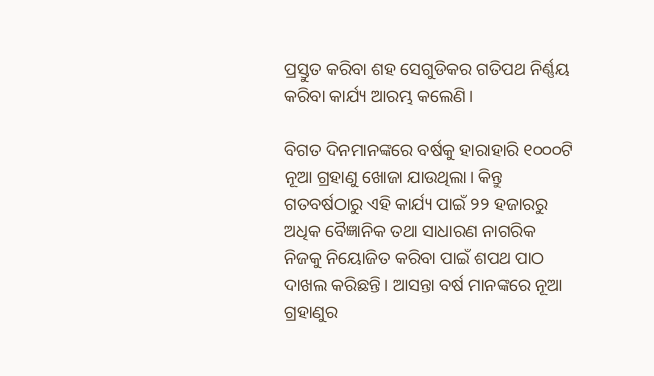ପ୍ରସ୍ତୁତ କରିବା ଶହ ସେଗୁଡିକର ଗତିପଥ ନିର୍ଣ୍ଣୟ କରିବା କାର୍ଯ୍ୟ ଆରମ୍ଭ କଲେଣି।

ବିଗତ ଦିନମାନଙ୍କରେ ବର୍ଷକୁ ହାରାହାରି ୧୦୦୦ଟି ନୂଆ ଗ୍ରହାଣୁ ଖୋଜା ଯାଉଥିଲା। କିନ୍ତୁ ଗତବର୍ଷଠାରୁ ଏହି କାର୍ଯ୍ୟ ପାଇଁ ୨୨ ହଜାରରୁ ଅଧିକ ବୈଜ୍ଞାନିକ ତଥା ସାଧାରଣ ନାଗରିକ ନିଜକୁ ନିୟୋଜିତ କରିବା ପାଇଁ ଶପଥ ପାଠ ଦାଖଲ କରିଛନ୍ତି। ଆସନ୍ତା ବର୍ଷ ମାନଙ୍କରେ ନୂଆ ଗ୍ରହାଣୁର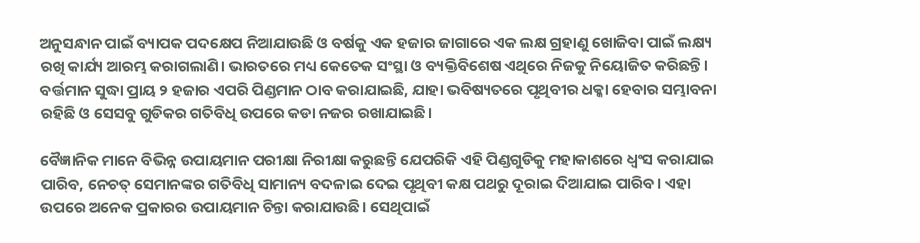ଅନୁସନ୍ଧାନ ପାଇଁ ବ୍ୟାପକ ପଦକ୍ଷେପ ନିଆଯାଉଛି ଓ ବର୍ଷକୁ ଏକ ହଜାର ଜାଗାରେ ଏକ ଲକ୍ଷ ଗ୍ରହାଣୁ ଖୋଜିବା ପାଇଁ ଲକ୍ଷ୍ୟ ରଖି କାର୍ଯ୍ୟ ଆରମ୍ଭ କରାଗଲାଣି। ଭାରତରେ ମଧ୍ୟ କେତେକ ସଂସ୍ଥା ଓ ବ୍ୟକ୍ତିବିଶେଷ ଏଥିରେ ନିଜକୁ ନିୟୋଜିତ କରିଛନ୍ତି। ବର୍ତ୍ତମାନ ସୁଦ୍ଧା ପ୍ରାୟ ୨ ହଜାର ଏପରି ପିଣ୍ଡମାନ ଠାବ କରାଯାଇଛି, ଯାହା ଭବିଷ୍ୟତରେ ପୃଥିବୀର ଧକ୍କା ହେବାର ସମ୍ଭାବନା ରହିଛି ଓ ସେସବୁ ଗୁଡିକର ଗତିବିଧି ଉପରେ କଡା ନଜର ରଖାଯାଇଛି।

ବୈଜ୍ଞାନିକ ମାନେ ବିଭିନ୍ନ ଉପାୟମାନ ପରୀକ୍ଷା ନିରୀକ୍ଷା କରୁଛନ୍ତି ଯେପରିକି ଏହି ପିଣ୍ଡଗୁଡିକୁ ମହାକାଶରେ ଧ୍ଵଂସ କରାଯାଇ ପାରିବ, ନେଚତ୍ ସେମାନଙ୍କର ଗତିବିଧି ସାମାନ୍ୟ ବଦଳାଇ ଦେଇ ପୃଥିବୀ କକ୍ଷ ପଥରୁ ଦୂରାଇ ଦିଆଯାଇ ପାରିବ। ଏହା ଉପରେ ଅନେକ ପ୍ରକାରର ଉପାୟମାନ ଚିନ୍ତା କରାଯାଉଛି। ସେଥିପାଇଁ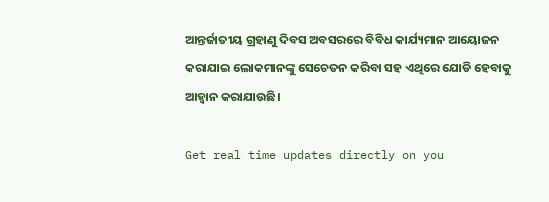ଆନ୍ତର୍ଜାତୀୟ ଗ୍ରହାଣୁ ଦିବସ ଅବସରରେ ବିବିଧ କାର୍ଯ୍ୟମାନ ଆୟୋଜନ କରାଯାଇ ଲୋକମାନଙ୍କୁ ସେଚେତନ କରିବା ସହ ଏଥିରେ ଯୋଡି ହେବାକୁ ଆହ୍ଵାନ କରାଯାଉଛି।

Get real time updates directly on you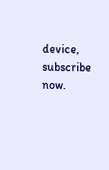device, subscribe now.